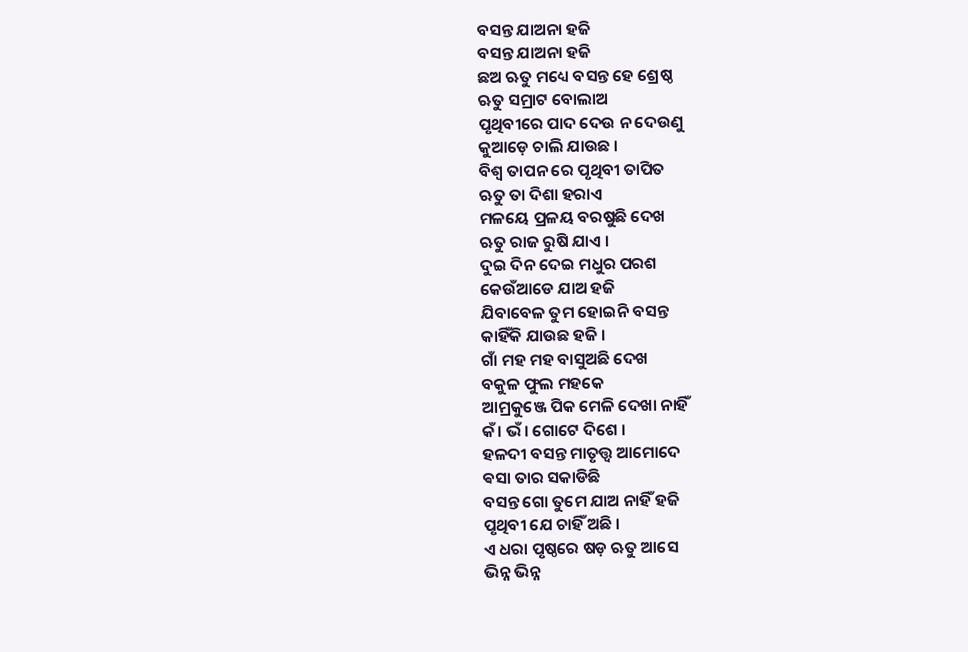ବସନ୍ତ ଯାଅନା ହଜି
ବସନ୍ତ ଯାଅନା ହଜି
ଛଅ ଋତୁ ମଧ୍ୟେ ବସନ୍ତ ହେ ଶ୍ରେଷ୍ଠ
ଋତୁ ସମ୍ରାଟ ବୋଲାଅ
ପୃଥିବୀରେ ପାଦ ଦେଉ ନ ଦେଉଣୁ
କୁଆଡ଼େ ଚାଲି ଯାଉଛ ।
ବିଶ୍ୱ ତାପନ ରେ ପୃଥିବୀ ତାପିତ
ଋତୁ ତା ଦିଶା ହରାଏ
ମଳୟେ ପ୍ରଳୟ ବରଷୁଛି ଦେଖ
ଋତୁ ରାଜ ରୁଷି ଯାଏ ।
ଦୁଇ ଦିନ ଦେଇ ମଧୁର ପରଶ
କେଉଁଆଡେ ଯାଅ ହଜି
ଯିବାବେଳ ତୁମ ହୋଇନି ବସନ୍ତ
କାହିଁକି ଯାଉଛ ହଜି ।
ଗାଁ ମହ ମହ ବାସୁଅଛି ଦେଖ
ବକୁଳ ଫୁଲ ମହକେ
ଆମ୍ରକୁଞ୍ଜେ ପିକ ମେଳି ଦେଖା ନାହିଁ
କଁ। ଭଁ। ଗୋଟେ ଦିଶେ ।
ହଳଦୀ ବସନ୍ତ ମାତୃତ୍ତ୍ଵ ଆମୋଦେ
ଵସା ତାର ସକାଡିଛି
ବସନ୍ତ ଗୋ ତୁମେ ଯାଅ ନାହିଁ ହଜି
ପୃଥିବୀ ଯେ ଚାହିଁ ଅଛି ।
ଏ ଧରା ପୃଷ୍ଠରେ ଷଡ଼ ଋତୁ ଆସେ
ଭିନ୍ନ ଭିନ୍ନ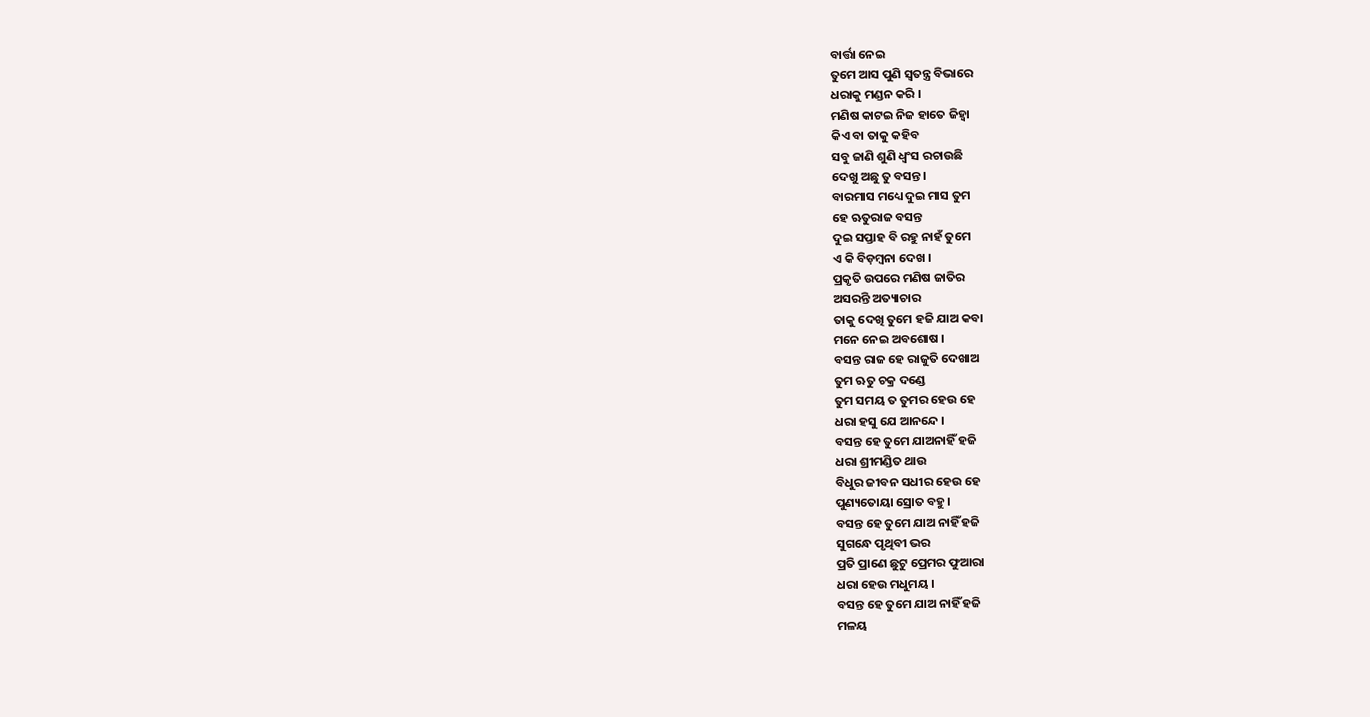ବାର୍ତ୍ତା ନେଇ
ତୁମେ ଆସ ପୁଣି ସ୍ଵତନ୍ତ୍ର ବିଭାରେ
ଧରାକୁ ମଣ୍ଡନ କରି ।
ମଣିଷ କାଟଇ ନିଜ ହାତେ ଜିହ୍ଵା
କିଏ ବା ତାକୁ କହିବ
ସବୁ ଜାଣି ଶୁଣି ଧ୍ଵଂସ ରଚାଉଛି
ଦେଖୁ ଅଛୁ ତୁ ବସନ୍ତ ।
ବାରମାସ ମଧ୍ୟେ ଦୁଇ ମାସ ତୁମ
ହେ ଋତୁରାଜ ବସନ୍ତ
ଦୁଇ ସପ୍ତାହ ବି ରହୁ ନାହଁ ତୁମେ
ଏ କି ବିଡ଼ମ୍ବନା ଦେଖ ।
ପ୍ରକୃତି ଉପରେ ମଣିଷ ଜାତିର
ଅସରନ୍ତି ଅତ୍ୟାଚାର
ତାକୁ ଦେଖି ତୁମେ ହଜି ଯାଅ କବା
ମନେ ନେଇ ଅବଶୋଷ ।
ବସନ୍ତ ରାଜ ହେ ରାଜୁତି ଦେଖାଅ
ତୁମ ଋତୁ ଚକ୍ର ଦଣ୍ଡେ
ତୁମ ସମୟ ତ ତୁମର ହେଉ ହେ
ଧରା ହସୁ ଯେ ଆନନ୍ଦେ ।
ବସନ୍ତ ହେ ତୁମେ ଯାଅନାହିଁ ହଜି
ଧରା ଶ୍ରୀମଣ୍ଡିତ ଥାଉ
ବିଧୁର ଜୀବନ ସଧୀର ହେଉ ହେ
ପୁଣ୍ୟତୋୟା ସ୍ରୋତ ବହୁ ।
ବସନ୍ତ ହେ ତୁମେ ଯାଅ ନାହିଁ ହଜି
ସୁଗନ୍ଧେ ପୃଥିବୀ ଭର
ପ୍ରତି ପ୍ରାଣେ ଛୁଟୁ ପ୍ରେମର ଫୁଆରା
ଧରା ହେଉ ମଧୁମୟ ।
ବସନ୍ତ ହେ ତୁମେ ଯାଅ ନାହିଁ ହଜି
ମଳୟ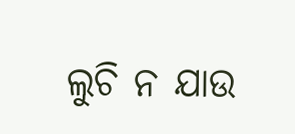ଲୁଚି ନ ଯାଉ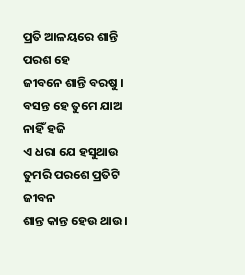ପ୍ରତି ଆଳୟରେ ଶାନ୍ତି ପରଶ ହେ
ଜୀବନେ ଶାନ୍ତି ବରଷୁ ।
ବସନ୍ତ ହେ ତୁମେ ଯାଅ ନାହିଁ ହଜି
ଏ ଧରା ଯେ ହସୁଥାଉ
ତୁମରି ପରଶେ ପ୍ରତିଟି ଜୀବନ
ଶାନ୍ତ କାନ୍ତ ହେଉ ଥାଉ ।